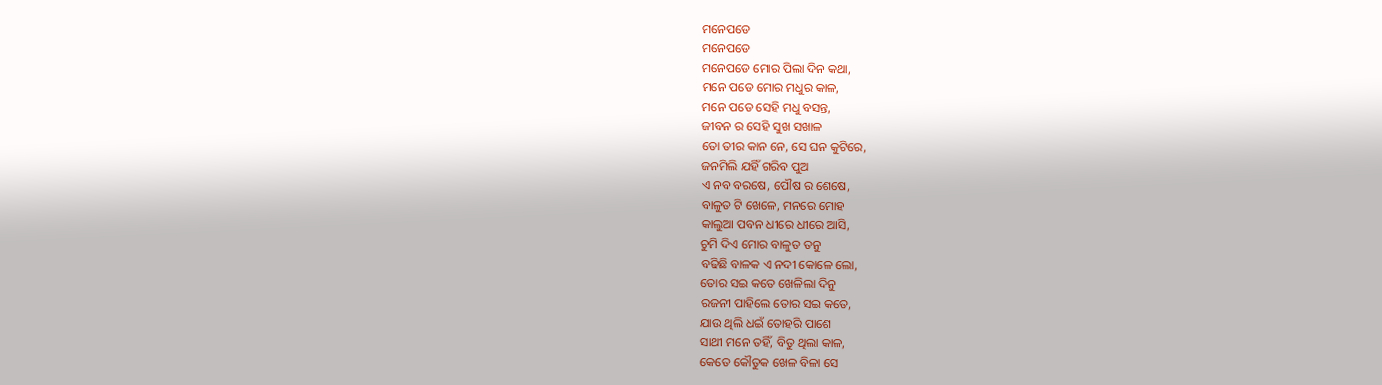ମନେପଡେ
ମନେପଡେ
ମନେପଡେ ମୋର ପିଲା ଦିନ କଥା,
ମନେ ପଡେ ମୋର ମଧୁର କାଳ,
ମନେ ପଡେ ସେହି ମଧୁ ବସନ୍ତ,
ଜୀବନ ର ସେହି ସୁଖ ସଖାଳ
ତୋ ତୀର କାନ ନେ, ସେ ଘନ କୁଟିରେ,
ଜନମିଲି ଯହିଁ ଗରିବ ପୁଅ
ଏ ନବ ବରଷେ, ପୌଷ ର ଶେଷେ,
ବାଳୁତ ଟି ଖେଳେ, ମନରେ ମୋହ
କାଲୁଆ ପବନ ଧୀରେ ଧୀରେ ଆସି,
ଚୁମି ଦିଏ ମୋର ବାଳୁତ ତନୁ
ବଢିଛି ବାଳକ ଏ ନଦୀ କୋଳେ ଲୋ,
ତୋର ସଇ କତେ ଖେଳିଲା ଦିନୁ
ରଜନୀ ପାହିଲେ ତୋର ସଇ କତେ,
ଯାଉ ଥିଲି ଧଇଁ ତୋହରି ପାଶେ
ସାଥୀ ମନେ ତହିଁ, ବିତୁ ଥିଲା କାଳ,
କେତେ କୌତୁକ ଖେଳ ବିଳା ସେ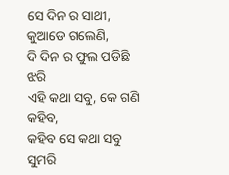ସେ ଦିନ ର ସାଥୀ, କୁଆଡେ ଗଲେଣି,
ଦି ଦିନ ର ଫୁଲ ପଡିଛି ଝରି
ଏହି କଥା ସବୁ, କେ ଗଣି କହିବ,
କହିବ ସେ କଥା ସବୁ ସୁମରି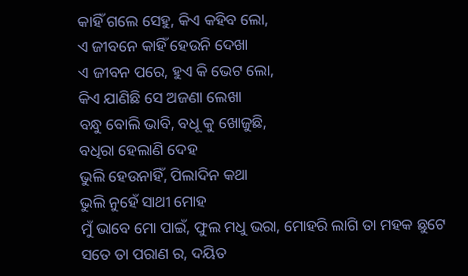କାହିଁ ଗଲେ ସେହୁ, କିଏ କହିବ ଲୋ,
ଏ ଜୀବନେ କାହିଁ ହେଉନି ଦେଖା
ଏ ଜୀବନ ପରେ, ହୁଏ କି ଭେଟ ଲୋ,
କିଏ ଯାଣିଛି ସେ ଅଜଣା ଲେଖା
ବନ୍ଧୁ ବୋଲି ଭାବି, ବଧୂ କୁ ଖୋଜୁଛି,
ବଧିରା ହେଲାଣି ଦେହ
ଭୁଲି ହେଉନାହିଁ, ପିଲାଦିନ କଥା
ଭୁଲି ନୁହେଁ ସାଥୀ ମୋହ
ମୁଁ ଭାବେ ମୋ ପାଇଁ, ଫୁଲ ମଧୁ ଭରା, ମୋହରି ଲାଗି ତା ମହକ ଛୁଟେ
ସତେ ତା ପରାଣ ର, ଦୟିତ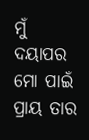ମୁଁ ଦୟାପର
ମୋ ପାଇଁ ପ୍ରାୟ ତାର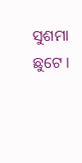ସୁଶମା ଛୁଟେ ।